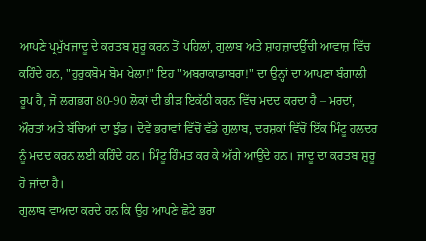ਆਪਣੇ ਪ੍ਰਮੁੱਖਜਾਦੂ ਦੇ ਕਰਤਬ ਸ਼ੁਰੂ ਕਰਨ ਤੋਂ ਪਹਿਲਾਂ, ਗੁਲਾਬ ਅਤੇ ਸ਼ਾਹਜ਼ਾਦਉੱਚੀ ਆਵਾਜ਼ ਵਿੱਚ ਕਹਿੰਦੇ ਹਨ, "ਹੁਰੁਕਬੋਮ ਬੋਮ ਖੇਲਾ!" ਇਹ "ਅਬਰਾਕਾਡਾਬਰਾ!" ਦਾ ਉਨ੍ਹਾਂ ਦਾ ਆਪਣਾ ਬੰਗਾਲੀ ਰੂਪ ਹੈ, ਜੋ ਲਗਭਗ 80-90 ਲੋਕਾਂ ਦੀ ਭੀੜ ਇਕੱਠੀ ਕਰਨ ਵਿੱਚ ਮਦਦ ਕਰਦਾ ਹੈ – ਮਰਦਾਂ, ਔਰਤਾਂ ਅਤੇ ਬੱਚਿਆਂ ਦਾ ਝੁੰਡ। ਦੋਵੇਂ ਭਰਾਵਾਂ ਵਿੱਚੋਂ ਵੱਡੇ ਗੁਲਾਬ, ਦਰਸ਼ਕਾਂ ਵਿੱਚੋਂ ਇੱਕ ਮਿੰਟੂ ਹਲਦਰ ਨੂੰ ਮਦਦ ਕਰਨ ਲਈ ਕਹਿੰਦੇ ਹਨ। ਮਿੰਟੂ ਹਿੰਮਤ ਕਰ ਕੇ ਅੱਗੇ ਆਉਂਦੇ ਹਨ। ਜਾਦੂ ਦਾ ਕਰਤਬ ਸ਼ੁਰੂ ਹੋ ਜਾਂਦਾ ਹੈ।
ਗੁਲਾਬ ਵਾਅਦਾ ਕਰਦੇ ਹਨ ਕਿ ਉਹ ਆਪਣੇ ਛੋਟੇ ਭਰਾ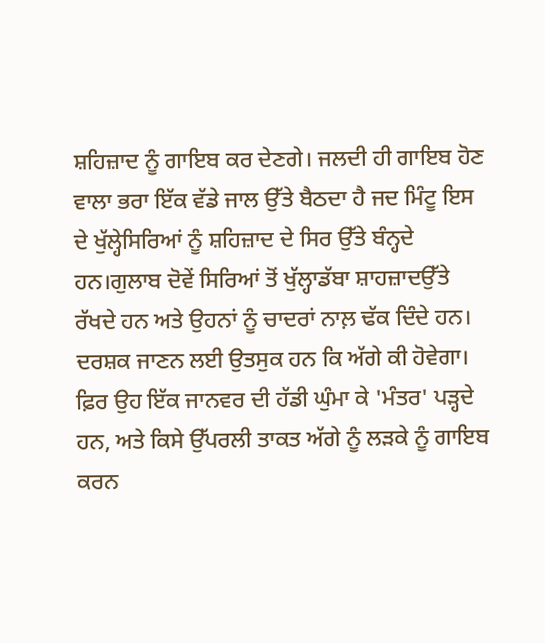ਸ਼ਹਿਜ਼ਾਦ ਨੂੰ ਗਾਇਬ ਕਰ ਦੇਣਗੇ। ਜਲਦੀ ਹੀ ਗਾਇਬ ਹੋਣ ਵਾਲਾ ਭਰਾ ਇੱਕ ਵੱਡੇ ਜਾਲ ਉੱਤੇ ਬੈਠਦਾ ਹੈ ਜਦ ਮਿੰਟੂ ਇਸ ਦੇ ਖੁੱਲ੍ਹੇਸਿਰਿਆਂ ਨੂੰ ਸ਼ਹਿਜ਼ਾਦ ਦੇ ਸਿਰ ਉੱਤੇ ਬੰਨ੍ਹਦੇ ਹਨ।ਗੁਲਾਬ ਦੋਵੇਂ ਸਿਰਿਆਂ ਤੋਂ ਖੁੱਲ੍ਹਾਡੱਬਾ ਸ਼ਾਹਜ਼ਾਦਉੱਤੇ ਰੱਖਦੇ ਹਨ ਅਤੇ ਉਹਨਾਂ ਨੂੰ ਚਾਦਰਾਂ ਨਾਲ਼ ਢੱਕ ਦਿੰਦੇ ਹਨ। ਦਰਸ਼ਕ ਜਾਣਨ ਲਈ ਉਤਸੁਕ ਹਨ ਕਿ ਅੱਗੇ ਕੀ ਹੋਵੇਗਾ।
ਫ਼ਿਰ ਉਹ ਇੱਕ ਜਾਨਵਰ ਦੀ ਹੱਡੀ ਘੁੰਮਾ ਕੇ 'ਮੰਤਰ' ਪੜ੍ਹਦੇ ਹਨ, ਅਤੇ ਕਿਸੇ ਉੱਪਰਲੀ ਤਾਕਤ ਅੱਗੇ ਨੂੰ ਲੜਕੇ ਨੂੰ ਗਾਇਬ ਕਰਨ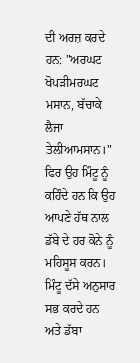ਦੀ ਅਰਜ਼ ਕਰਦੇ ਹਨ: "ਅਰਘਟ ਖੋਪੜੀਮਰਘਟ ਮਸਾਨ, ਬੱਚਾਕੇ ਲੈਜਾ ਤੇਲੀਆਮਸਾਨ।" ਫਿਰ ਉਹ ਮਿੰਟੂ ਨੂੰ ਕਹਿੰਦੇ ਹਨ ਕਿ ਉਹ ਆਪਣੇ ਹੱਥ ਨਾਲ ਡੱਬੇ ਦੇ ਹਰ ਕੋਨੇ ਨੂੰ ਮਹਿਸੂਸ ਕਰਨ। ਮਿੰਟੂ ਦੱਸੇ ਅਨੁਸਾਰ ਸਭ ਕਰਦੇ ਹਨ ਅਤੇ ਡੱਬਾ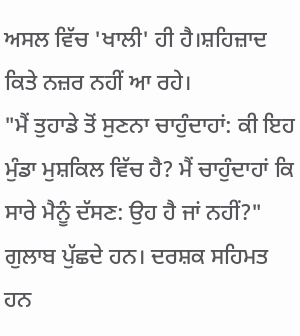ਅਸਲ ਵਿੱਚ 'ਖਾਲੀ' ਹੀ ਹੈ।ਸ਼ਹਿਜ਼ਾਦ ਕਿਤੇ ਨਜ਼ਰ ਨਹੀਂ ਆ ਰਹੇ।
"ਮੈਂ ਤੁਹਾਡੇ ਤੋਂ ਸੁਣਨਾ ਚਾਹੁੰਦਾਹਾਂ: ਕੀ ਇਹ ਮੁੰਡਾ ਮੁਸ਼ਕਿਲ ਵਿੱਚ ਹੈ? ਮੈਂ ਚਾਹੁੰਦਾਹਾਂ ਕਿ ਸਾਰੇ ਮੈਨੂੰ ਦੱਸਣ: ਉਹ ਹੈ ਜਾਂ ਨਹੀਂ?" ਗੁਲਾਬ ਪੁੱਛਦੇ ਹਨ। ਦਰਸ਼ਕ ਸਹਿਮਤ ਹਨ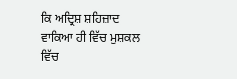ਕਿ ਅਦ੍ਰਿਸ਼ ਸ਼ਹਿਜ਼ਾਦ ਵਾਕਿਆ ਹੀ ਵਿੱਚ ਮੁਸ਼ਕਲ ਵਿੱਚ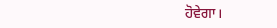ਹੋਵੇਗਾ।